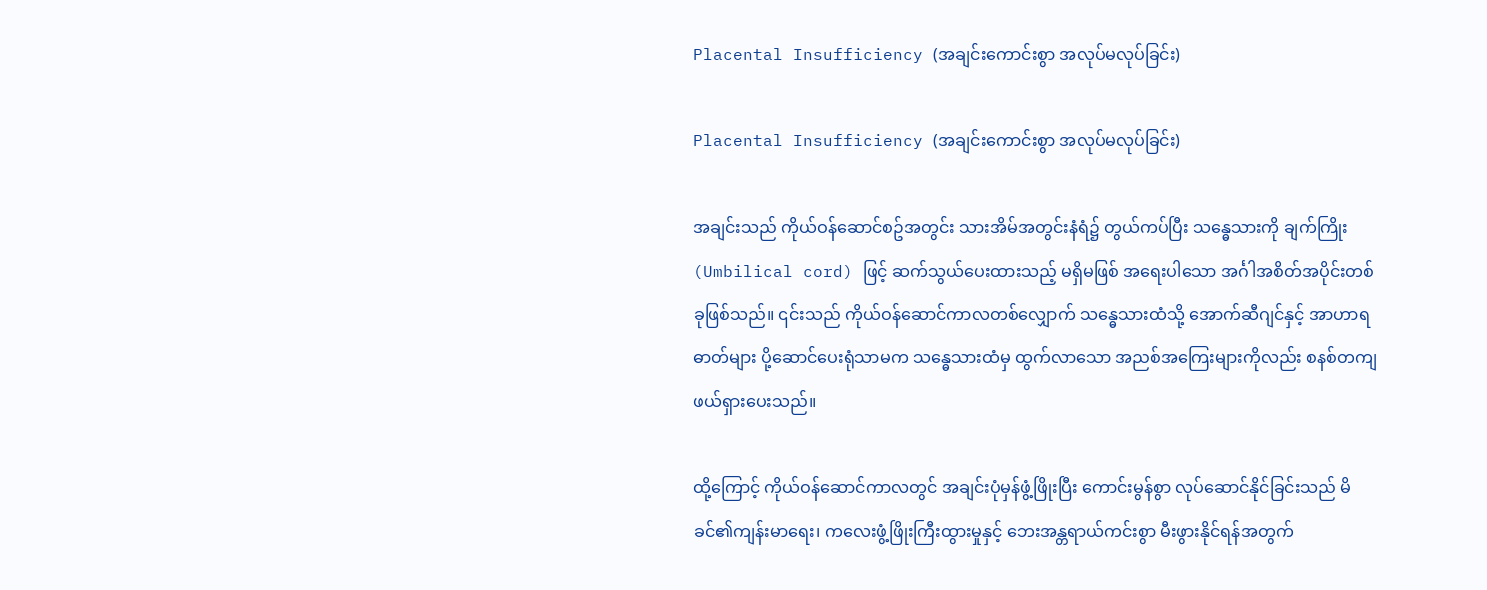Placental Insufficiency (အချင်းကောင်းစွာ အလုပ်မလုပ်ခြင်း)

Placental Insufficiency (အချင်းကောင်းစွာ အလုပ်မလုပ်ခြင်း)

အချင်းသည် ကိုယ်ဝန်ဆောင်စဥ်အတွင်း သားအိမ်အတွင်းနံရံ၌ တွယ်ကပ်ပြီး သန္ဓေသားကို ချက်ကြိုး (Umbilical cord) ဖြင့် ဆက်သွယ်ပေးထားသည့် မရှိမဖြစ် အရေးပါသော အင်္ဂါအစိတ်အပိုင်းတစ်ခုဖြစ်သည်။ ၎င်းသည် ကိုယ်ဝန်ဆောင်ကာလတစ်လျှောက် သန္ဓေသားထံသို့ အောက်ဆီဂျင်နှင့် အာဟာရဓာတ်များ ပို့ဆောင်ပေးရုံသာမက သန္ဓေသားထံမှ ထွက်လာသော အညစ်အကြေးများကိုလည်း စနစ်တကျ ဖယ်ရှားပေးသည်။

ထို့ကြောင့် ကိုယ်ဝန်ဆောင်ကာလတွင် အချင်းပုံမှန်ဖွံ့ဖြိုးပြီး ကောင်းမွန်စွာ လုပ်ဆောင်နိုင်ခြင်းသည် မိခင်၏ကျန်းမာရေး၊ ကလေးဖွံ့ဖြိုးကြီးထွားမှုနှင့် ဘေးအန္တရာယ်ကင်းစွာ မီးဖွားနိုင်ရန်အတွက်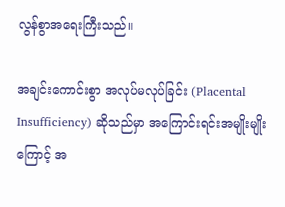လွန်စွာအရေးကြီးသည်။

အချင်းကောင်းစွာ အလုပ်မလုပ်ခြင်း (Placental Insufficiency) ဆိုသည်မှာ အကြောင်းရင်းအမျိုးမျိုးကြောင့် အ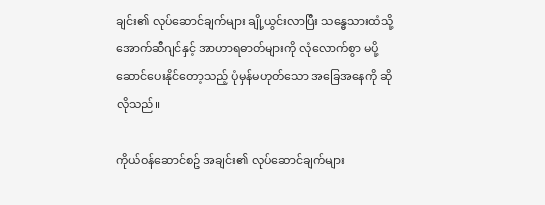ချင်း၏ လုပ်ဆောင်ချက်များ ချို့ယွင်းလာပြီး သန္ဓေသားထံသို့ အောက်ဆီဂျင်နှင့် အာဟာရဓာတ်များကို လုံလောက်စွာ မပို့ဆောင်ပေးနိုင်တော့သည့် ပုံမှန်မဟုတ်သော အခြေအနေကို ဆိုလိုသည်။

ကိုယ်ဝန်ဆောင်စဥ် အချင်း၏ လုပ်ဆောင်ချက်များ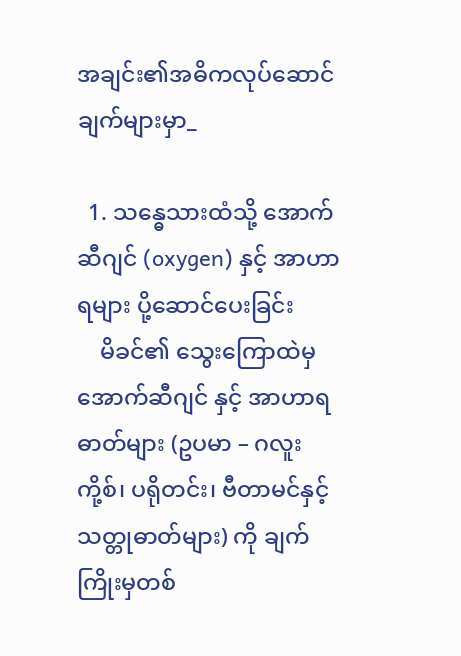အချင်း၏အဓိကလုပ်ဆောင်ချက်များမှာ_

  1. သန္ဓေသားထံသို့ အောက်ဆီဂျင် (oxygen) နှင့် အာဟာရများ ပို့ဆောင်‌ပေးခြင်း
    မိခင်၏ သွေးကြောထဲမှ အောက်ဆီဂျင် နှင့် အာဟာရဓာတ်များ (ဥပမာ – ဂလူးကို့စ်၊ ပရိုတင်း၊ ဗီတာမင်နှင့် သတ္တုဓာတ်များ) ကို ချက်ကြိုးမှတစ်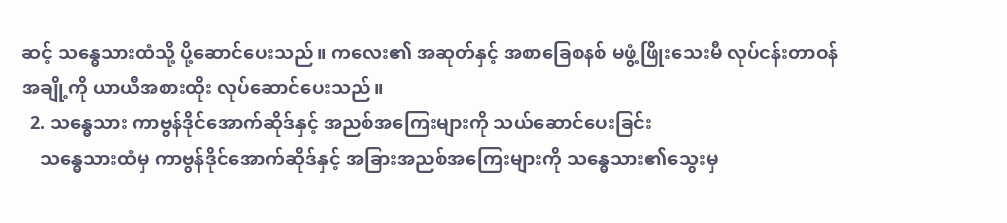ဆင့် သန္ဓေသားထံသို့ ပို့ဆောင်ပေးသည်။ ကလေး၏ အဆုတ်နှင့် အစာခြေစနစ် မဖွံ့ဖြိုးသေးမီ လုပ်ငန်းတာဝန်အချို့ကို ယာယီအစားထိုး လုပ်ဆောင်ပေးသည်။
  2. သန္ဓေသား ကာဗွန်ဒိုင်အောက်ဆိုဒ်နှင့် အညစ်အကြေးများကို သယ်ဆောင်ပေးခြင်း
    သန္ဓေသားထံမှ ကာဗွန်ဒိုင်အောက်ဆိုဒ်နှင့် အခြားအညစ်အကြေးများကို သန္ဓေသား၏သွေးမှ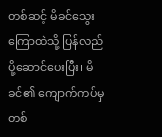တစ်ဆင့် မိခင်သွေးကြောထဲသို့ ပြန်လည်ပို့ဆောင်ပေးပြီး၊ မိခင်၏ ကျောက်ကပ်မှတစ်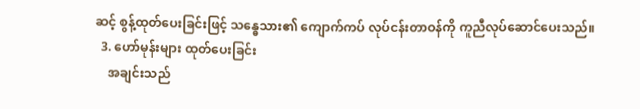ဆင့် စွန့်ထုတ်ပေးခြင်းဖြင့် သန္ဓေသား၏ ကျောက်ကပ် လုပ်ငန်းတာဝန်ကို ကူညီလုပ်ဆောင်ပေးသည်။
  3. ဟော်မုန်းများ ထုတ်ပေးခြင်း
    အချင်းသည်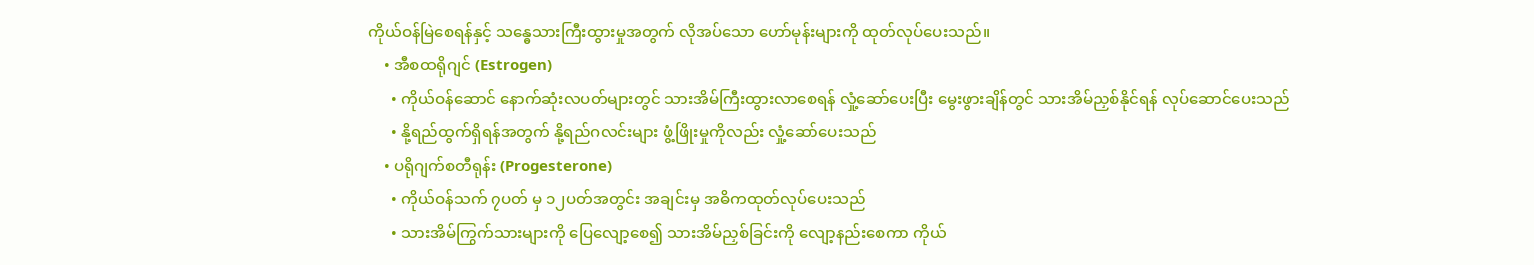ကိုယ်ဝန်မြဲစေရန်နှင့် သန္ဓေသားကြီးထွားမှုအတွက် လိုအပ်သော ‌ဟော်မုန်းများကို ထုတ်လုပ်ပေးသည်။
    • အီစထရိုဂျင် (Estrogen)
      • ကိုယ်ဝန်ဆောင် နောက်ဆုံးလပတ်များတွင် သားအိမ်ကြီးထွားလာစေရန် လှုံ့ဆော်ပေးပြီး မွေးဖွားချိန်တွင် သားအိမ်ညှစ်နိုင်ရန် လုပ်ဆောင်ပေးသည်
      • နို့ရည်ထွက်ရှိရန်အတွက် နို့ရည်ဂလင်းများ ဖွံ့ဖြိုးမှုကိုလည်း လှုံ့ဆော်ပေးသည်
    • ပရိုဂျက်စတီရုန်း (Progesterone)
      • ကိုယ်ဝန်သက် ၇ပတ် မှ ၁၂ပတ်အတွင်း အချင်းမှ အဓိကထုတ်လုပ်ပေးသည်
      • သားအိမ်ကြွက်သားများကို ပြေလျော့စေ၍ သားအိမ်ညှစ်ခြင်းကို လျော့နည်းစေကာ ကိုယ်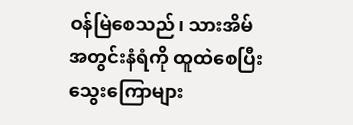ဝန်မြဲစေသည်၊ သားအိမ်အတွင်းနံရံကို ထူထဲစေပြီး သွေးကြောများ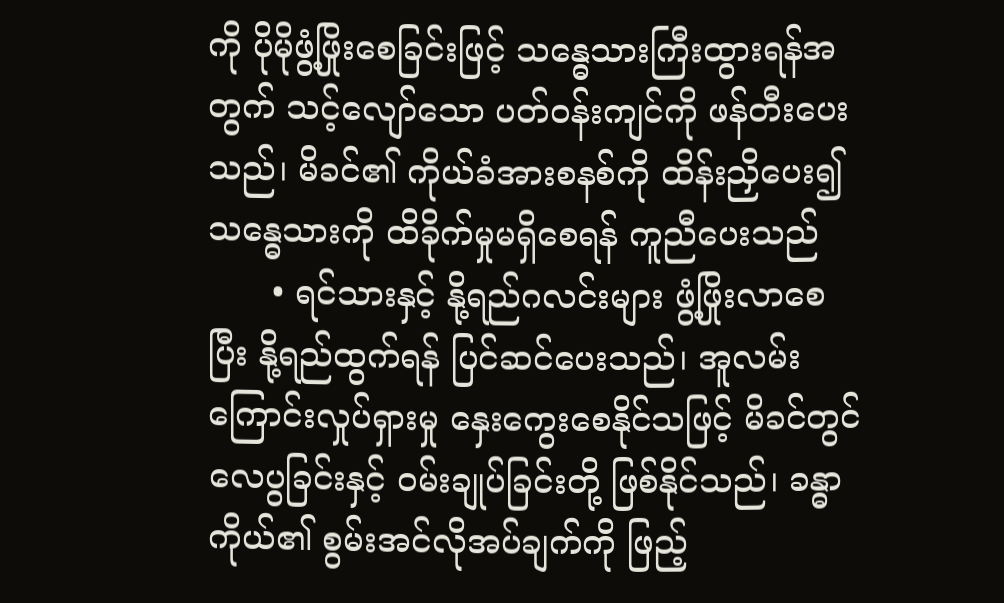ကို ပိုမိုဖွံ့ဖြိုးစေခြင်းဖြင့် သန္ဓေသားကြီးထွားရန်အတွက် သင့်လျော်သော ပတ်ဝန်းကျင်ကို ဖန်တီးပေးသည်၊ မိခင်၏ ကိုယ်ခံအားစနစ်ကို ထိန်းညှိပေး၍ သန္ဓေသားကို ထိခိုက်မှုမရှိစေရန် ကူညီပေးသည်
      • ရင်သားနှင့် နို့ရည်ဂလင်းများ ဖွံ့ဖြိုးလာစေပြီး နို့ရည်ထွက်ရန် ပြင်ဆင်ပေးသည်၊ အူလမ်းကြောင်းလှုပ်ရှားမှု နှေးကွေးစေနိုင်သဖြင့် မိခင်တွင် လေပွခြင်းနှင့် ဝမ်းချုပ်ခြင်းတို့ ဖြစ်နိုင်သည်၊ ခန္ဓာကိုယ်၏ စွမ်းအင်လိုအပ်ချက်ကို ဖြည့်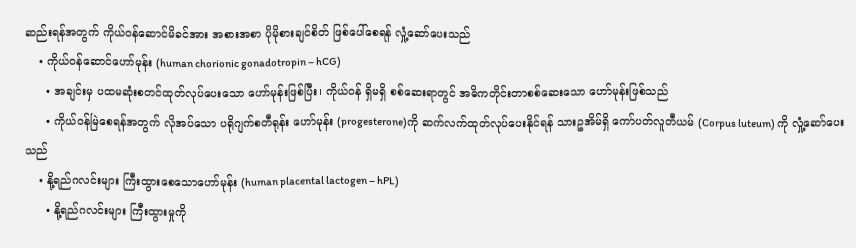ဆည်းရန်အတွက် ကိုယ်ဝန်ဆောင်မိခင်အား အစားအစာ ပိုမိုစားချင်စိတ် ဖြစ်ပေါ်စေရန် လှုံ့ဆော်ပေးသည်
    • ကိုယ်ဝန်ဆောင်ဟော်မုန်း (human chorionic gonadotropin – hCG)
      • အချင်းမှ ပထမဆုံးစတင်ထုတ်လုပ်ပေးသော ဟော်မုန်းဖြစ်ပြီး၊ ကိုယ်ဝန် ရှိမရှိ စစ်ဆေးရာတွင် အဓိကတိုင်းတာစစ်ဆေးသော ဟော်မုန်းဖြစ်သည်
      • ကိုယ်ဝန်မြဲစေရန်အတွက် လိုအပ်သော ပရိုဂျက်စတီရုန်း ဟော်မုန်း (progesterone)ကို ဆက်လက်ထုတ်လုပ်ပေးနိုင်ရန် သားဥအိမ်ရှိ ကော်ပတ်လူတီယမ် (Corpus luteum) ကို လှုံ့ဆော်ပေးသည်
    • နို့ရည်ဂလင်းများ ကြီးထွားစေသောဟော်မုန်း (human placental lactogen – hPL)
      • နို့ရည်ဂလင်းများ ကြီးထွားမှုကို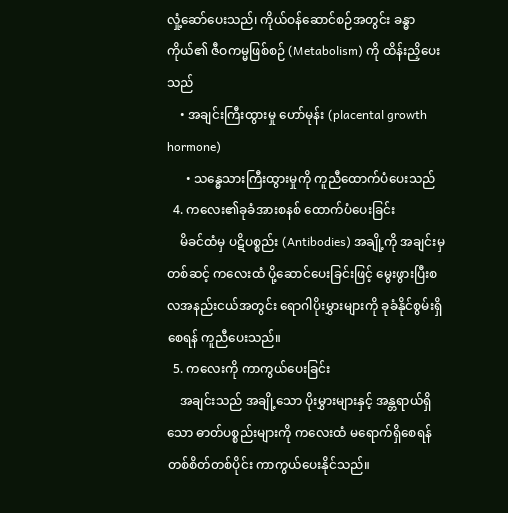လှုံ့ဆော်ပေးသည်၊ ကိုယ်ဝန်ဆောင်စဉ်အတွင်း ခန္ဓာကိုယ်၏ ဇီဝကမ္မဖြစ်စဉ် (Metabolism) ကို ထိန်းညှိပေးသည်
    • အချင်းကြီးထွားမှု ဟော်မုန်း (placental growth hormone)
      • သန္ဓေသားကြီးထွားမှုကို ကူညီထောက်ပံပေးသည်
  4. ကလေး၏ခုခံအားစနစ် ထောက်ပံပေးခြင်း
    မိခင်ထံမှ ပဋိပစ္စည်း (Antibodies) အချို့ကို အချင်းမှတစ်ဆင့် ကလေးထံ ပို့ဆောင်ပေးခြင်းဖြင့် မွေးဖွားပြီးစ လအနည်းငယ်အတွင်း ရောဂါပိုးမွှားများကို ခုခံနိုင်စွမ်းရှိစေရန် ကူညီပေးသည်။
  5. ကလေးကို ကာကွယ်ပေးခြင်း
    အချင်းသည် အချို့သော ပိုးမွှားများနှင့် အန္တရာယ်ရှိသော ဓာတ်ပစ္စည်းများကို ကလေးထံ မရောက်ရှိစေရန် တစ်စိတ်တစ်ပိုင်း ကာကွယ်ပေးနိုင်သည်။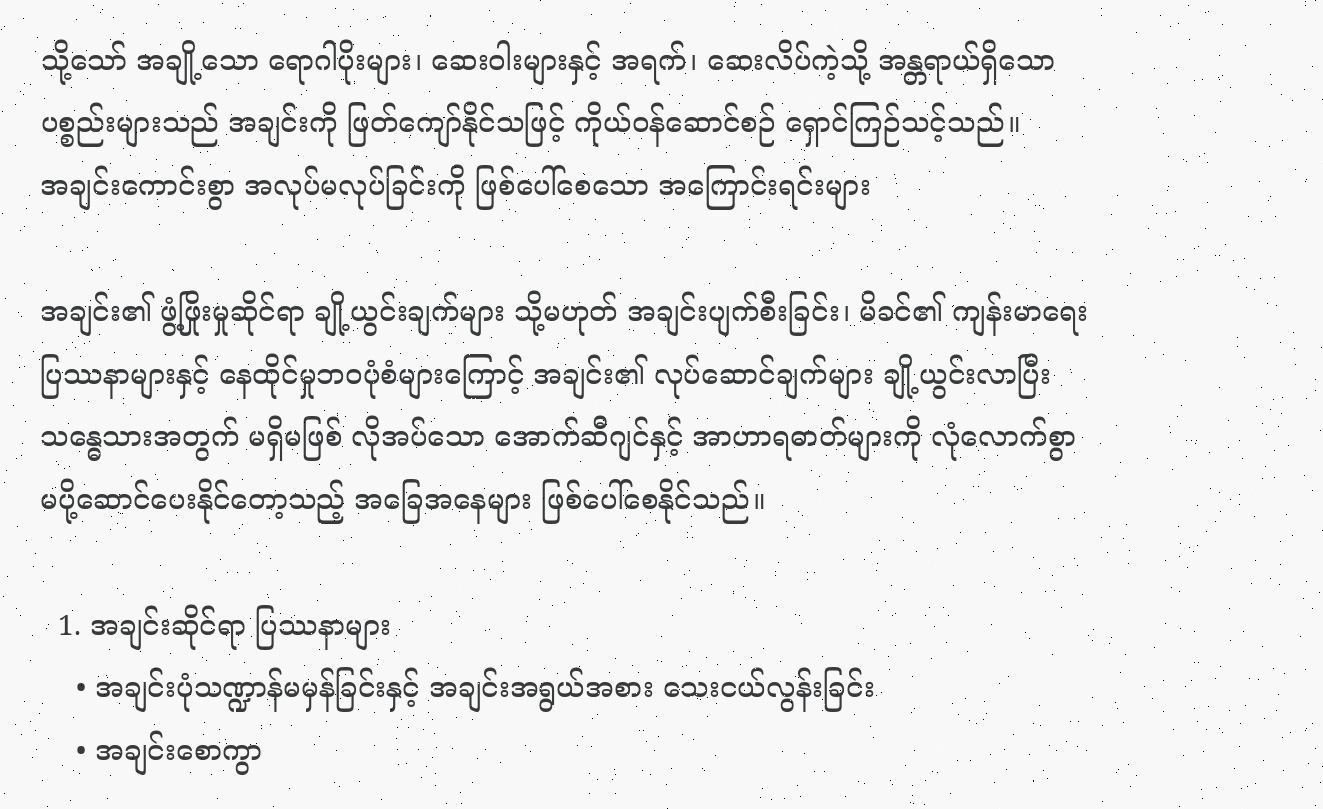သို့သော် အချို့သော ရောဂါပိုးများ၊ ဆေးဝါးများနှင့် အရက်၊ ဆေးလိပ်ကဲ့သို့ အန္တရာယ်ရှိသော ပစ္စည်းများသည် အချင်းကို ဖြတ်ကျော်နိုင်သဖြင့် ကိုယ်ဝန်ဆောင်စဉ် ရှောင်ကြဉ်သင့်သည်။
အချင်းကောင်းစွာ အလုပ်မလုပ်ခြင်းကို ဖြစ်ပေါ်စေသော အကြောင်းရင်းများ

အချင်း၏ ဖွံ့ဖြိုးမှုဆိုင်ရာ ချို့ယွင်းချက်များ သို့မဟုတ် အချင်းပျက်စီးခြင်း၊ မိခင်၏ ကျန်းမာရေးပြဿနာများနှင့် နေထိုင်မှုဘဝပုံစံများကြောင့် အချင်း၏ လုပ်ဆောင်ချက်များ ချို့ယွင်းလာပြီး သန္ဓေသားအတွက် မရှိမဖြစ် လိုအပ်သော အောက်ဆီဂျင်နှင့် အာဟာရဓာတ်များကို လုံလောက်စွာ မပို့ဆောင်ပေးနိုင်တော့သည့် အခြေအနေများ ဖြစ်ပေါ်စေနိုင်သည်။

  1. အချင်းဆိုင်ရာ ပြဿနာများ
    • အချင်းပုံသဏ္ဍာန်မမှန်ခြင်းနှင့် အချင်းအရွယ်အစား သေးငယ်လွန်းခြင်း
    • အချင်းစောကွာ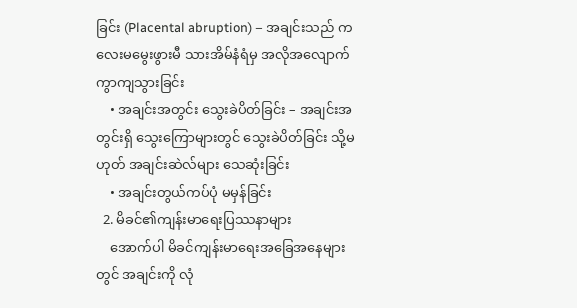ခြင်း (Placental abruption) – အချင်းသည် ကလေးမမွေးဖွားမီ သားအိမ်နံရံမှ အလိုအလျောက် ကွာကျသွားခြင်း
    • အချင်းအတွင်း သွေးခဲပိတ်ခြင်း – အချင်းအတွင်းရှိ သွေးကြောများတွင် သွေးခဲပိတ်ခြင်း သို့မဟုတ် အချင်းဆဲလ်များ သေဆုံးခြင်း
    • အချင်းတွယ်ကပ်ပုံ မမှန်ခြင်း
  2. မိခင်၏ကျန်းမာ‌ရေးပြဿနာများ
    အောက်ပါ မိခင်ကျန်းမာရေးအခြေအနေများတွင် အချင်းကို လုံ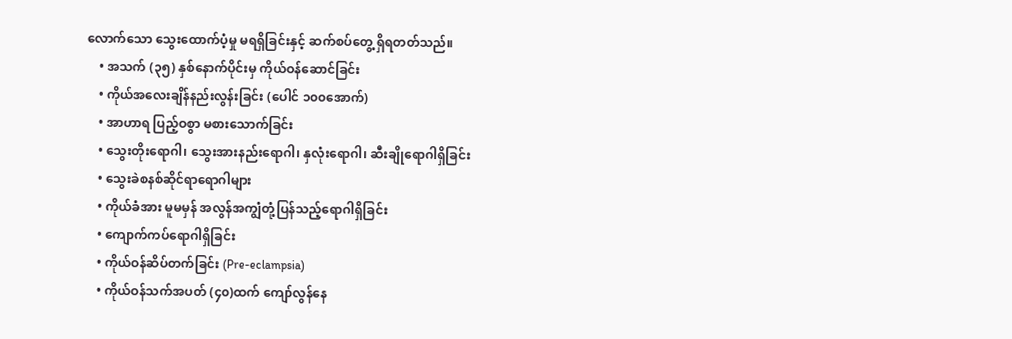လောက်သော သွေးထောက်ပံ့မှု မရရှိခြင်းနှင့် ဆက်စပ်တွေ့ ရှိရတတ်သည်။
    • အသက် (၃၅) နှစ်နောက်ပိုင်းမှ ကိုယ်ဝန်ဆောင်ခြင်း
    • ကိုယ်အလေးချိန်နည်းလွန်းခြင်း (ပေါင် ၁၀၀အောက်)
    • အာဟာရ ပြည့်ဝစွာ မစားသောက်ခြင်း
    • သွေးတိုးရောဂါ၊ သွေးအားနည်းရောဂါ၊ နှလုံး‌ရောဂါ၊ ဆီးချိုရောဂါရှိခြင်း
    • သွေးခဲစနစ်ဆိုင်ရာရောဂါများ
    • ကိုယ်ခံအား မူမမှန် အလွန်အကျွံတုံ့ပြန်သည့်ရောဂါရှိခြင်း
    • ကျောက်ကပ်ရောဂါရှိခြင်း
    • ကိုယ်ဝန်ဆိပ်တက်ခြင်း (Pre-eclampsia)
    • ကိုယ်ဝန်သက်အပတ် (၄၀)ထက် ကျော်လွန်နေ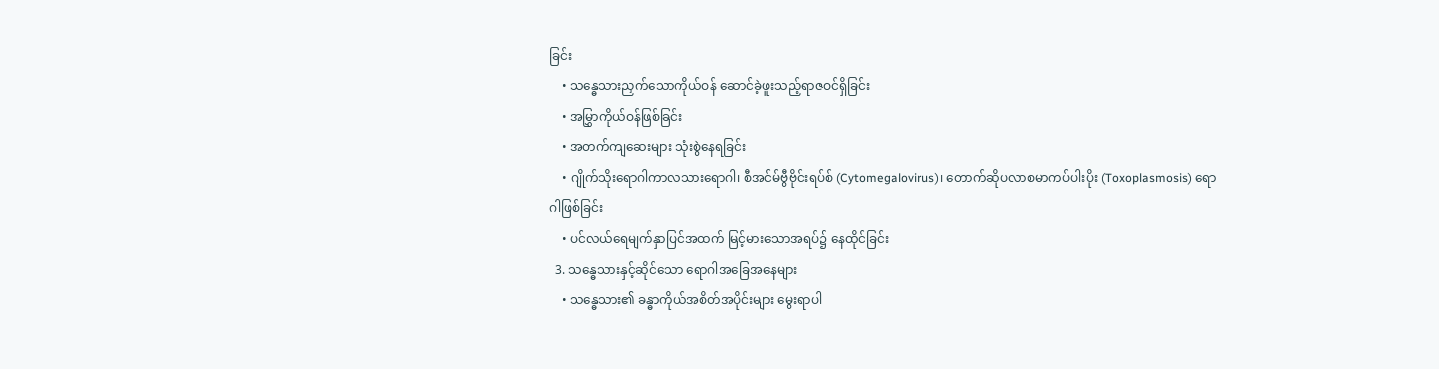ခြင်း
    • သန္ဓေသားညှက်သောကိုယ်ဝန် ဆောင်ခဲ့ဖူးသည့်ရာဇဝင်ရှိခြင်း
    • အမြွှာကိုယ်ဝန်ဖြစ်ခြင်း
    • အတက်ကျဆေးများ သုံးစွဲနေရခြင်း
    • ဂျိုက်သိုးရောဂါကာလသားရောဂါ၊ စီအင်မ်ဗွီဗိုင်းရပ်စ် (Cytomegalovirus)၊ တောက်ဆိုပလာစမာကပ်ပါးပိုး (Toxoplasmosis) ရောဂါဖြစ်ခြင်း
    • ပင်လယ်ရေမျက်နှာပြင်အထက် မြင့်မားသောအရပ်၌ နေထိုင်ခြင်း
  3. သန္ဓေသားနှင့်ဆိုင်သော ရောဂါအခြေအနေများ
    • သန္ဓေသား၏ ခန္ဓာကိုယ်အစိတ်အပိုင်းများ မွေးရာပါ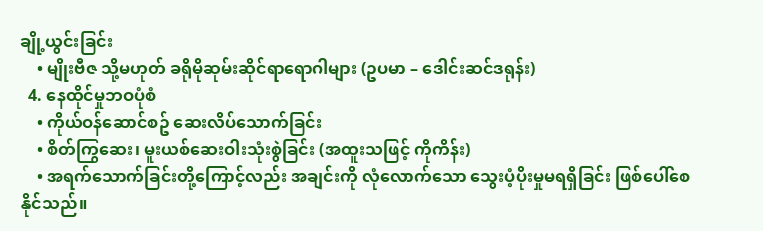ချို့ယွင်းခြင်း
    • မျိုးဗီဇ သို့မဟုတ် ခရိုမိုဆုမ်းဆိုင်ရာရောဂါများ (ဥပမာ – ဒေါင်းဆင်ဒရုန်း)
  4. နေထိုင်မှုဘဝပုံစံ
    • ကိုယ်ဝန်‌ဆောင်စ‌ဥ် ဆေးလိပ်သောက်ခြင်း
    • စိတ်ကြွဆေး၊ မူးယစ်ဆေးဝါးသုံးစွဲခြင်း (အထူးသဖြင့် ကိုကိန်း)
    • အရက်သောက်ခြင်းတို့ကြောင့်လည်း အချင်းကို လုံလောက်သော သွေးပံ့ပိုးမှုမရရှိခြင်း ဖြစ်ပေါ်စေနိုင်သည်။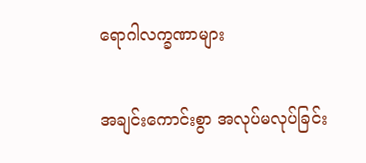ရောဂါလက္ခဏာများ

အချင်းကောင်းစွာ အလုပ်မလုပ်ခြင်း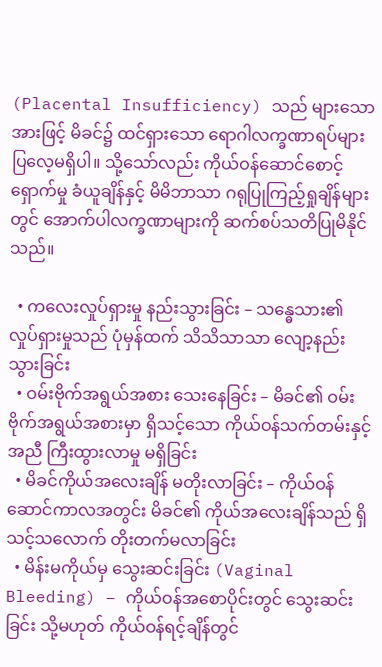(Placental Insufficiency) သည် များသောအားဖြင့် မိခင်၌ ထင်ရှားသော ရောဂါလက္ခဏာရပ်များ ပြလေ့မရှိပါ။ သို့သော်လည်း ကိုယ်ဝန်ဆောင်စောင့်ရှောက်မှု ခံယူချိန်နှင့် မိမိဘာသာ ဂရုပြုကြည့်ရှုချိန်များတွင် အောက်ပါလက္ခဏာများကို ဆက်စပ်သတိပြုမိနိုင်သည်။

  • ကလေးလှုပ်ရှားမှု နည်းသွားခြင်း – သန္ဓေသား၏ လှုပ်ရှားမှုသည် ပုံမှန်ထက် သိသိသာသာ လျော့နည်းသွားခြင်း
  • ဝမ်းဗိုက်အရွယ်အစား သေးနေခြင်း – မိခင်၏ ဝမ်းဗိုက်အရွယ်အစားမှာ ရှိသင့်သော ကိုယ်ဝန်သက်တမ်းနှင့်အညီ ကြီးထွားလာမှု မရှိခြင်း
  • မိခင်ကိုယ်အလေးချိန် မတိုးလာခြင်း – ကိုယ်ဝန်ဆောင်ကာလအတွင်း မိခင်၏ ကိုယ်အလေးချိန်သည် ရှိသင့်သလောက် တိုးတက်မလာခြင်း
  • မိန်းမကိုယ်မှ သွေးဆင်းခြင်း (Vaginal Bleeding) – ကိုယ်ဝန်အစောပိုင်းတွင် သွေးဆင်းခြင်း သို့မဟုတ် ကိုယ်ဝန်ရင့်ချိန်တွင်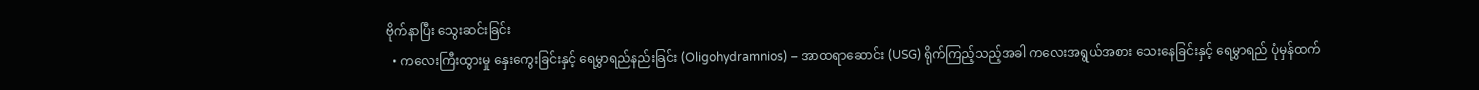ဗိုက်နာပြီး သွေးဆင်းခြင်း
  • ကလေးကြီးထွားမှု နှေးကွေးခြင်းနှင့် ရေမွှာရည်နည်းခြင်း (Oligohydramnios) – အာထရာဆောင်း (USG) ရိုက်ကြည့်သည့်အခါ ကလေးအရွယ်အစား သေးနေခြင်းနှင့် ရေမွှာရည် ပုံမှန်ထက်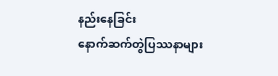နည်းနေခြင်း
နောက်ဆက်တွဲပြဿနာများ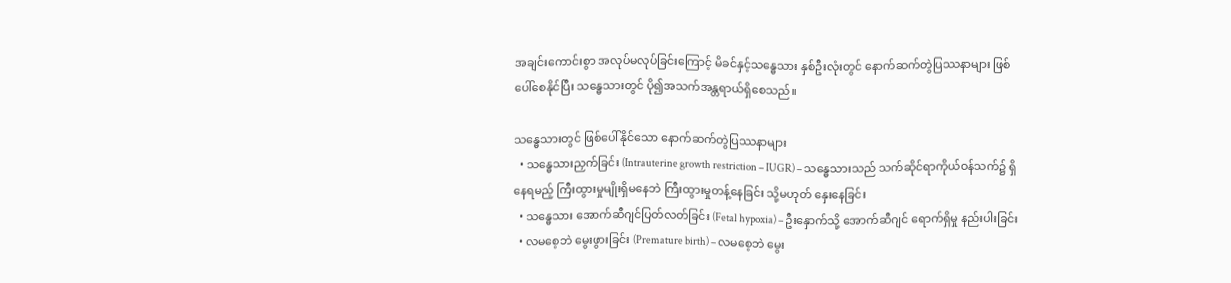အချင်းကောင်းစွာ အလုပ်မလုပ်ခြင်းကြောင့် မိခင်နှင့်သန္ဓေသား နှစ်ဦးလုံးတွင် နောက်ဆက်တွဲပြဿနာများ ဖြစ်ပေါ်စေနိုင်ပြီး သန္ဓေသားတွင် ပို၍အသက်အန္တရာယ်ရှိစေသည်။

သန္ဓေသားတွင် ဖြစ်ပေါ်နိုင်သော နောက်ဆက်တွဲပြဿနာများ
  • သန္ဓေသားညှက်ခြင်း (Intrauterine growth restriction – IUGR) – သန္ဓေသားသည် သက်ဆိုင်ရာကိုယ်ဝန်သက်၌ ရှိနေရမည့် ကြီးထွားမှုမျိုးရှိမနေဘဲ ကြီးထွားမှုတန့်နေခြင်း သို့မဟုတ် နှေးနေခြင်း
  • သန္ဓေသား အောက်ဆီဂျင်ပြတ်လတ်ခြင်း (Fetal hypoxia) – ဦးနှောက်သို့ အောက်ဆီဂျင် ရောက်ရှိမှု နည်းပါးခြင်း
  • လမစေ့ဘဲ မွေးဖွားခြင်း (Premature birth) – လမစေ့ဘဲ မွေး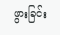ဖွားခြင်း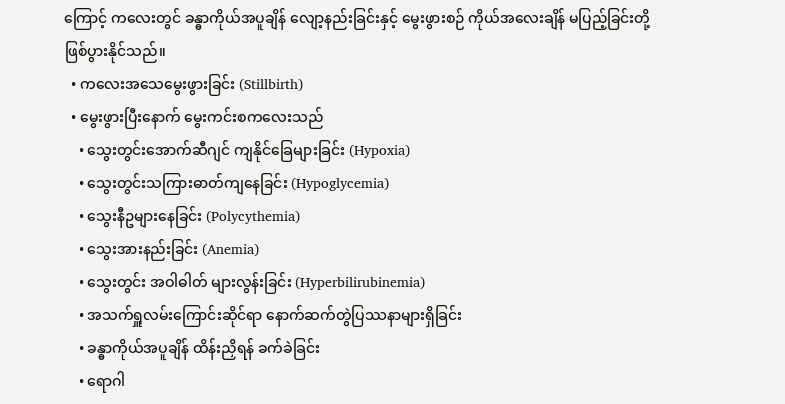ကြောင့် ကလေးတွင် ခန္ဓာကိုယ်အပူချိန် လျော့နည်းခြင်းနှင့် မွေးဖွားစဉ် ကိုယ်အလေးချိန် မပြည့်ခြင်းတို့ ဖြစ်ပွားနိုင်သည်။
  • ကလေးအသေမွေးဖွားခြင်း (Stillbirth)
  • မွေးဖွားပြီးနောက် မွေးကင်းစကလေးသည်
    • သွေးတွင်းအောက်ဆီဂျင် ကျနိုင်ခြေများခြင်း (Hypoxia)
    • သွေးတွင်းသကြားဓာတ်ကျနေခြင်း (Hypoglycemia)
    • သွေးနီဥများနေခြင်း (Polycythemia)
    • သွေးအားနည်းခြင်း (Anemia)
    • သွေးတွင်း အဝါဓါတ် များလွန်းခြင်း (Hyperbilirubinemia)
    • အသက်ရှူလမ်းကြောင်းဆိုင်ရာ နောက်ဆက်တွဲပြဿနာများရှိခြင်း
    • ခန္ဓာကိုယ်အပူချိန် ထိန်းညှိရန် ခက်ခဲခြင်း
    • ရောဂါ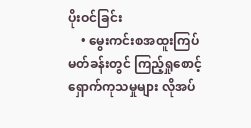ပိုးဝင်ခြင်း
    • မွေးကင်းစအထူးကြပ်မတ်ခန်းတွင် ကြည့်ရှုစောင့်ရှောက်ကုသမှုများ လိုအပ်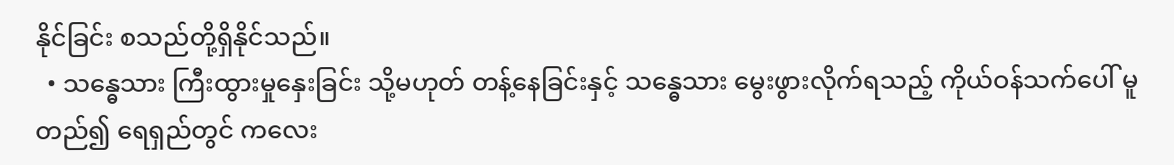နိုင်ခြင်း စသည်တို့ရှိနိုင်သည်။
  • သန္ဓေသား ကြီးထွားမှုနှေးခြင်း သို့မဟုတ် တန့်နေခြင်းနှင့် သန္ဓေသား မွေးဖွားလိုက်ရသည့် ကိုယ်ဝန်သက်ပေါ် မူတည်၍ ရေရှည်တွင် ကလေး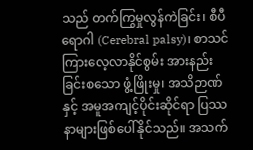သည် တက်ကြွမှုလွန်ကဲခြင်း၊ စီပီရောဂါ (Cerebral palsy)၊ စာသင်ကြားလေ့လာနိုင်စွမ်း အားနည်းခြင်းစသော ဖွံ့ဖြိုးမှု၊ အသိဉာဏ်နှင့် အမူအကျင့်ပိုင်းဆိုင်ရာ ပြဿနာများဖြစ်ပေါ်နိုင်သည်။ အသက်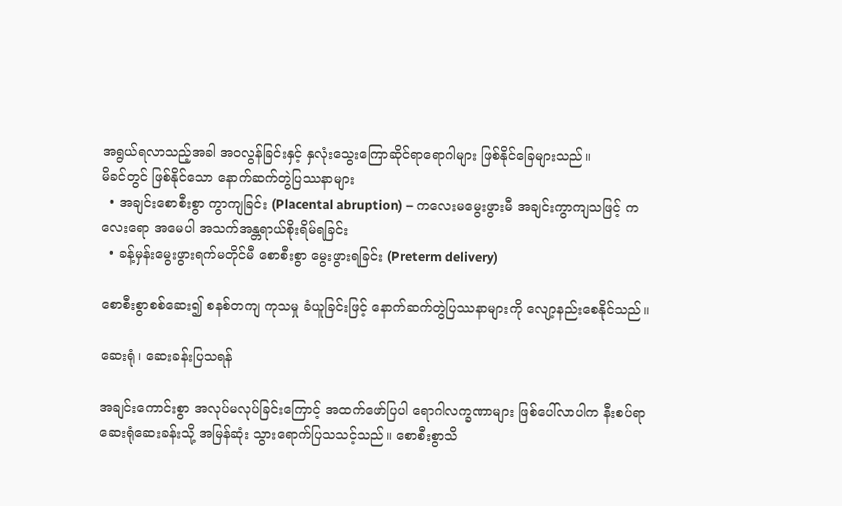အရွယ်ရလာသည့်အခါ အဝလွန်ခြင်းနှင့် နှလုံးသွေးကြောဆိုင်ရာရောဂါများ ဖြစ်နိုင်ခြေများသည်။
မိခင်တွင် ဖြစ်နိုင်သော နောက်ဆက်တွဲပြဿနာများ
  • အချင်းစောစီးစွာ ကွာကျခြင်း (Placental abruption) – ကလေးမမွေးဖွားမီ အချင်းကွာကျသဖြင့် ကလေးရော အမေပါ အသက်အန္တရာယ်စိုးရိမ်ရခြင်း
  • ခန့်မှန်းမွေးဖွားရက်မတိုင်မီ စောစီးစွာ မွေးဖွားရခြင်း (Preterm delivery)

စောစီးစွာစစ်ဆေး၍ စနစ်တကျ ကုသမှု ခံယူခြင်းဖြင့် နောက်ဆက်တွဲပြဿနာများကို လျော့နည်းစေနိုင်သည်။

ဆေးရုံ၊ ဆေးခန်းပြသရန်

အချင်းကောင်းစွာ အလုပ်မလုပ်ခြင်းကြောင့် အထက်ဖော်ပြပါ ရောဂါလက္ခဏာများ ဖြစ်ပေါ်လာပါက နီးစပ်ရာ ဆေးရုံဆေးခန်းသို့ အမြန်ဆုံး သွားရောက်ပြသသင့်သည်။ စောစီးစွာသိ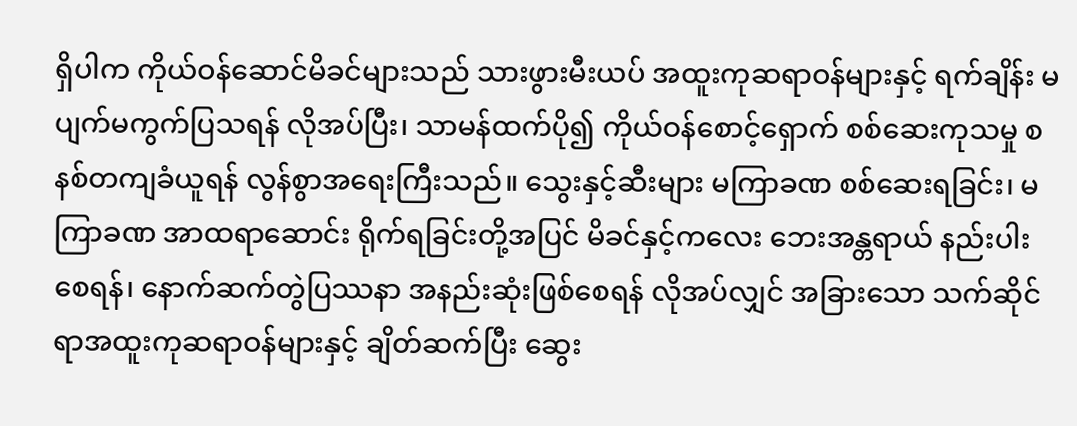ရှိပါက ကိုယ်ဝန်ဆောင်မိခင်များသည် သားဖွားမီးယပ် အထူးကုဆရာဝန်များနှင့် ရက်ချိန်း မပျက်မကွက်ပြသရန် လိုအပ်ပြီး၊ သာမန်ထက်ပို၍ ကိုယ်ဝန်စောင့်ရှောက် စစ်ဆေးကုသမှု စနစ်တကျခံယူရန် လွန်စွာအ‌ရေးကြီးသည်။ သွေးနှင့်ဆီးများ မကြာခဏ စစ်ဆေးရခြင်း၊ မကြာခဏ အာထရာဆောင်း ရိုက်ရခြင်းတို့အပြင် မိခင်နှင့်ကလေး ဘေးအန္တရာယ် နည်းပါးစေရန်၊ နောက်ဆက်တွဲပြဿနာ အနည်းဆုံးဖြစ်စေရန် လိုအပ်လျှင် အခြားသော သက်ဆိုင်ရာအထူးကုဆရာဝန်များနှင့် ချိတ်ဆက်ပြီး ဆွေး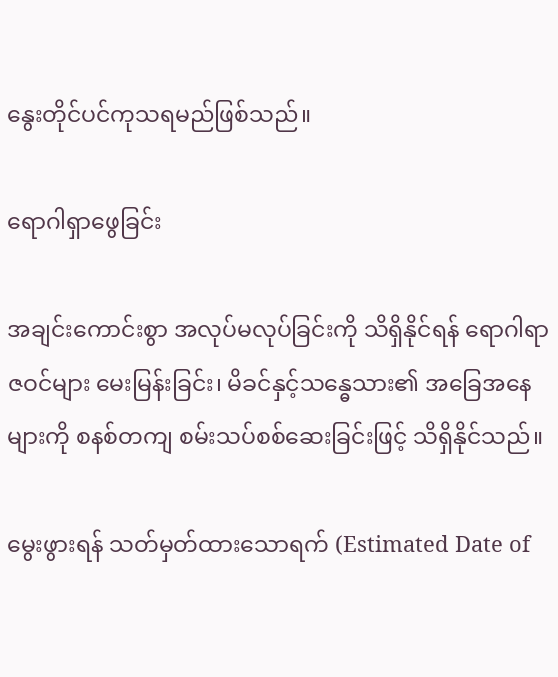နွေးတိုင်ပင်ကုသရမည်ဖြစ်သည်။

ရောဂါရှာဖွေခြင်း

အချင်းကောင်းစွာ အလုပ်မလုပ်ခြင်းကို သိရှိနိုင်ရန် ရောဂါရာဇဝင်များ မေးမြန်းခြင်း၊ မိခင်နှင့်သန္ဓေသား၏ အခြေအနေများကို စနစ်တကျ စမ်းသပ်စစ်ဆေးခြင်းဖြင့် သိရှိနိုင်သည်။

မွေးဖွားရန် သတ်မှတ်ထားသောရက် (Estimated Date of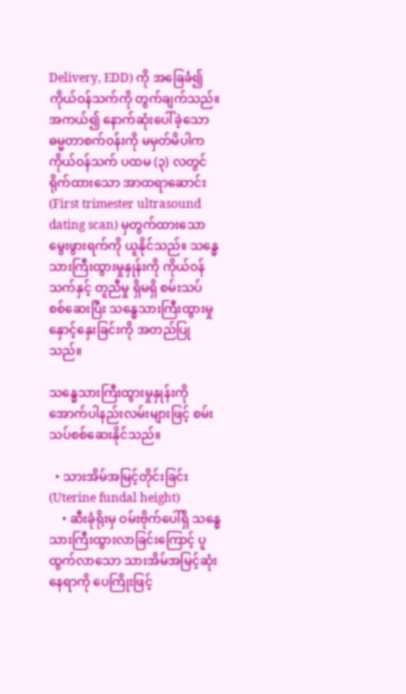Delivery, EDD) ကို အခြေခံ၍ ကိုယ်ဝန်သက်ကို တွက်ချက်သည်။ အကယ်၍ နောက်ဆုံးပေါ်ခဲ့သော ဓမ္မတာစက်ဝန်းကို မမှတ်မိပါက ကိုယ်ဝန်သက် ပထမ (၃) လတွင် ရိုက်ထားသော အာထရာဆောင်း (First trimester ultrasound dating scan) မှတွက်ထားသော မွေးဖွားရက်ကို ယူနိုင်သည်။ သန္ဓေသားကြီးထွားမှုနှုန်းကို ကိုယ်ဝန်သက်နှင့် တူညီမှု ရှိမရှိ စမ်းသပ်စစ်‌ဆေးပြီး သန္ဓေသားကြီးထွားမှု နှောင့်နှေးခြင်းကို အတည်ပြုသည်။

သန္ဓေသားကြီးထွားမှုနှုန်းကို အောက်ပါနည်းလမ်းများဖြင့် စမ်းသပ်စစ်ဆေးနိုင်သည်။

  • သားအိမ်အမြင့်တိုင်းခြင်း (Uterine fundal height)
    • ဆီးခုံရိုးမှ ဝမ်းဗိုက်ပေါ်ရှိ သန္ဓေသားကြီးထွားလာခြင်းကြောင့် ပူထွက်လာသော သားအိမ်အမြင့်ဆုံးနေရာကို ပေကြိုးဖြင့်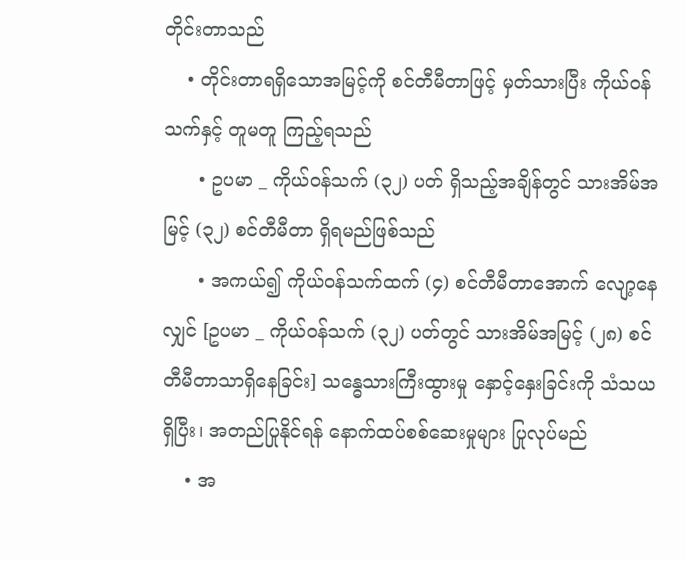တိုင်းတာသည်
    • တိုင်းတာရရှိသောအမြင့်ကို စင်တီမီတာဖြင့် မှတ်သားပြီး ကိုယ်ဝန်သက်နှင့် တူမတူ ကြည့်ရသည်
      • ဥပမာ _ ကိုယ်ဝန်သက် (၃၂) ပတ် ရှိသည့်အချိန်တွင် သားအိမ်အမြင့် (၃၂) စင်တီမီတာ ရှိရမည်ဖြစ်သည်
      • အကယ်၍ ကိုယ်ဝန်သက်ထက် (၄) စင်တီမီတာအောက် လျော့နေလျှင် [ဥပမာ _ ကိုယ်ဝန်သက် (၃၂) ပတ်တွင် သားအိမ်အမြင့် (၂၈) စင်တီမီတာသာရှိနေခြင်း] သန္ဓေသားကြီးထွားမှု နှောင့်နှေးခြင်းကို သံသယရှိပြီး၊ အတည်ပြုနိုင်ရန် နောက်ထပ်စစ်ဆေးမှုများ ပြုလုပ်မည်
    • အ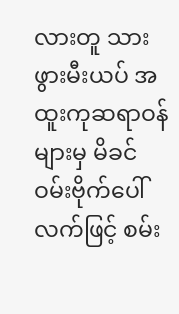လားတူ သားဖွားမီးယပ် အထူးကုဆရာဝန်များမှ မိခင်ဝမ်းဗိုက်ပေါ် လက်ဖြင့် စမ်း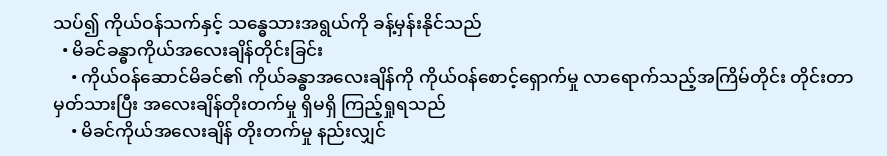သပ်၍ ကိုယ်ဝန်သက်နှင့် သန္ဓေသားအရွယ်ကို ခန့်မှန်းနိုင်သည်
  • မိခင်ခန္ဓာကိုယ်အလေးချိန်တိုင်းခြင်း
    • ကိုယ်ဝန်ဆောင်မိခင်၏ ကိုယ်ခန္ဓာအလေးချိန်ကို ကိုယ်ဝန်စောင့်‌ရှောက်မှု လာရောက်သည့်အကြိမ်တိုင်း တိုင်းတာမှတ်သားပြီး အလေးချိန်တိုးတက်မှု ရှိမရှိ ကြည့်ရှုရသည်
    • မိခင်ကိုယ်အလေးချိန် တိုးတက်မှု နည်းလျှင်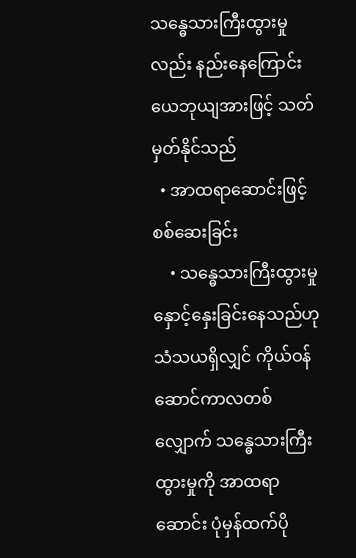သန္ဓေသားကြီးထွားမှုလည်း နည်းနေကြောင်း ယေဘုယျအားဖြင့် သတ်မှတ်နိုင်သည်
  • အာထရာဆောင်းဖြင့် စစ်ဆေးခြင်း
    • သန္ဓေသားကြီးထွားမှု နှောင့်နှေးခြင်းနေသည်ဟု သံသယရှိလျှင် ကိုယ်ဝန်ဆောင်ကာလတစ်လျှောက် သန္ဓေသားကြီးထွားမှုကို အာထရာဆောင်း ပုံမှန်ထက်ပို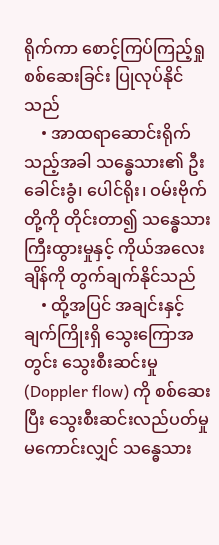ရိုက်ကာ စောင့်ကြပ်ကြည့်ရှုစစ်ဆေးခြင်း ပြုလုပ်နိုင်သည်
    • အာထရာဆောင်းရိုက်သည့်အခါ သန္ဓေသား၏ ဦးခေါင်းခွံ၊ ပေါင်ရိုး၊ ဝမ်းဗိုက်တို့ကို တိုင်းတာ၍ သန္ဓေသားကြီးထွားမှုနှင့် ကိုယ်အလေးချိန်ကို တွက်ချက်နိုင်သည်
    • ထို့အပြင် အချင်းနှင့် ချက်ကြိုးရှိ သွေးကြောအတွင်း သွေးစီးဆင်းမှု (Doppler flow) ကို စစ်ဆေးပြီး သွေးစီးဆင်းလည်ပတ်မှု မကောင်းလျှင် သန္ဓေသား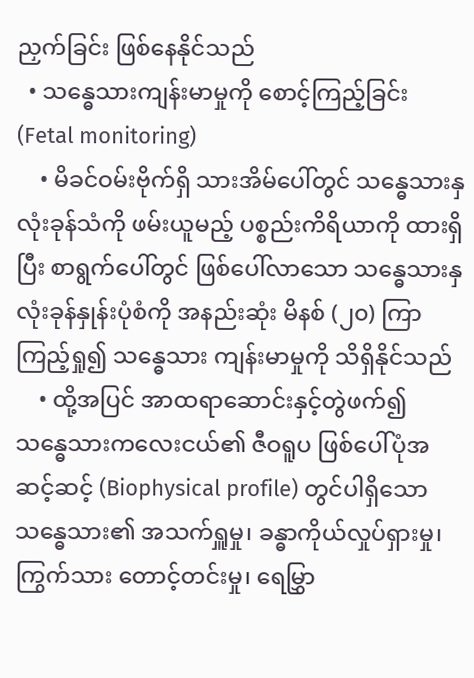ညှက်ခြင်း ဖြစ်နေနိုင်သည်
  • သန္ဓေသားကျန်းမာမှုကို စောင့်ကြည့်ခြင်း (Fetal monitoring)
    • မိခင်ဝမ်းဗိုက်ရှိ သားအိမ်ပေါ်တွင် သန္ဓေသားနှလုံးခုန်သံကို ဖမ်းယူမည့် ပစ္စည်းကိရိယာကို ထားရှိပြီး စာရွက်ပေါ်တွင် ဖြစ်ပေါ်လာသော သန္ဓေသားနှလုံးခုန်နှုန်းပုံစံကို အနည်းဆုံး မိနစ် (၂၀) ကြာ ကြည့်ရှု၍ သန္ဓေသား ကျန်းမာမှုကို သိရှိနိုင်သည်
    • ထို့အပြင် အာထရာဆောင်းနှင့်တွဲဖက်၍ သန္ဓေသားကလေးငယ်၏ ဇီဝရူပ ဖြစ်ပေါ်ပုံအဆင့်ဆင့် (Biophysical profile) တွင်ပါရှိသော သန္ဓေသား၏ အသက်ရှူမှု၊ ခန္ဓာကိုယ်လှုပ်ရှားမှု၊ ကြွက်သား တောင့်တင်းမှု၊ ရေမြွှာ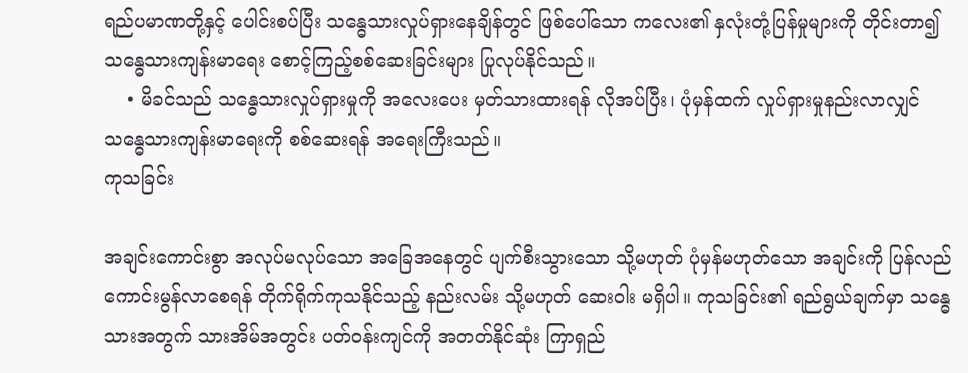ရည်ပမာဏတို့နှင့် ပေါင်းစပ်ပြီး သ‌န္ဓေသားလှုပ်ရှားနေချိန်တွင် ဖြစ်ပေါ်သော ကလေး၏ နှလုံးတုံ့ပြန်မှုများကို တိုင်းတာ၍ သန္ဓေသားကျန်းမာ‌ရေး စောင့်ကြည့်စစ်ဆေးခြင်းများ ပြုလုပ်နိုင်သည်။
    • မိခင်သည် သန္ဓေသားလှုပ်ရှားမှုကို အလေးပေး မှတ်သားထားရန် လိုအပ်ပြီး၊ ပုံမှန်ထက် လှုပ်ရှားမှုနည်းလာလျှင် သန္ဓေသားကျန်းမာရေးကို စစ်ဆေးရန် အရေးကြီးသည်။
ကုသခြင်း

အချင်းကောင်းစွာ အလုပ်မလုပ်သော အခြေအနေတွင် ပျက်စီးသွားသော သို့မဟုတ် ပုံမှန်မဟုတ်သော အချင်းကို ပြန်လည်ကောင်းမွန်လာစေရန် တိုက်ရိုက်ကုသနိုင်သည့် နည်းလမ်း သို့မဟုတ် ဆေးဝါး မရှိပါ။ ကုသခြင်း၏ ရည်ရွယ်ချက်မှာ သန္ဓေသားအတွက် သားအိမ်အတွင်း ပတ်ဝန်းကျင်ကို အတတ်နိုင်ဆုံး ကြာရှည်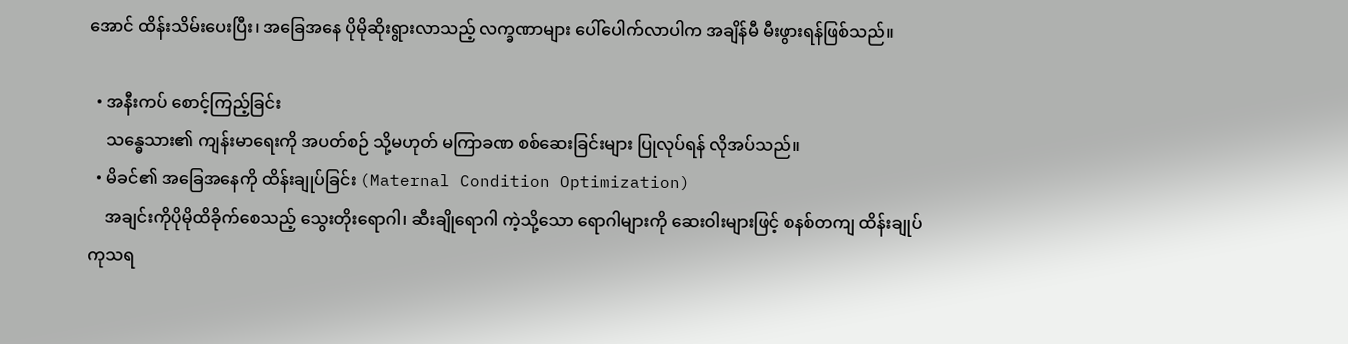အောင် ထိန်းသိမ်းပေးပြီး၊ အခြေအနေ ပိုမိုဆိုးရွားလာသည့် လက္ခဏာများ ပေါ်ပေါက်လာပါက အချိန်မီ မီးဖွားရန်ဖြစ်သည်။

  • အနီးကပ် စောင့်ကြည့်ခြင်း
    သန္ဓေသား၏ ကျန်းမာရေးကို အပတ်စဉ် သို့မဟုတ် မကြာခဏ စစ်ဆေးခြင်းများ ပြုလုပ်ရန် လိုအပ်သည်။
  • မိခင်၏ အခြေအနေကို ထိန်းချုပ်ခြင်း (Maternal Condition Optimization)
    အချင်းကိုပိုမိုထိခိုက်စေသည့် သွေးတိုးရောဂါ၊ ဆီးချိုရောဂါ ကဲ့သို့သော ‌ရောဂါများကို ဆေးဝါးများဖြင့် စနစ်တကျ ထိန်းချုပ်ကုသရ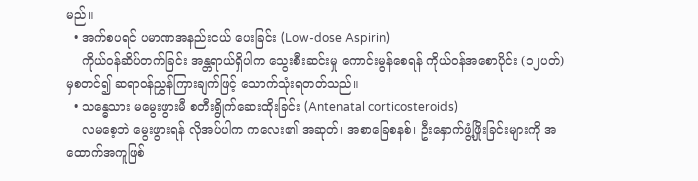မည်။
  • အက်စပရင် ပမာဏအနည်းငယ် ပေးခြင်း (Low-dose Aspirin)
    ကိုယ်ဝန်ဆိပ်တက်ခြင်း အန္တရာယ်ရှိပါက သွေးစီးဆင်းမှု ကောင်းမွန်စေရန် ကိုယ်ဝန်အစောပိုင်း (၁၂ပတ်) မှစတင်၍ ဆရာဝန်ညွှန်ကြားချက်ဖြင့် သောက်သုံးရတတ်သည်။
  • သန္ဓေသား မ‌မွေးဖွားမီ စတီးရွိုက်ဆေးထိုးခြင်း (Antenatal corticosteroids)
    လမစေ့ဘဲ မွေးဖွားရန် လိုအပ်ပါက ကလေး၏ အဆုတ်၊ အစာခြေစနစ်၊ ဦးနှောက်ဖွံ့ဖြိုးခြင်းများကို အထောက်အကူဖြစ်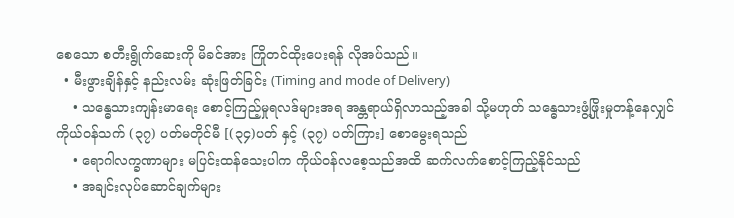စေသော စတီးရွိုက်ဆေးကို မိခင်အား ကြိုတင်ထိုးပေးရန် လိုအပ်သည်။
  • မီးဖွားချိန်နှင့် နည်းလမ်း ဆုံးဖြတ်ခြင်း (Timing and mode of Delivery)
    • သန္ဓေသားကျန်းမာရေး စောင့်ကြည့်မှုရလဒ်များအရ အန္တရာယ်ရှိလာသည့်အခါ သို့မဟုတ် သန္ဓေသားဖွံ့ဖြိုးမှုတန့်နေလျှင် ကိုယ်ဝန်သက် (၃၇) ပတ်မတိုင်မီ [(၃၄)ပတ် နှင့် (၃၇) ပတ်ကြား] စောမွေးရသည်
    • ရောဂါလက္ခဏာများ မပြင်းထန်သေးပါက ကိုယ်ဝန်လစေ့သည်အထိ ဆက်လက်စောင့်ကြည့်နိုင်သည်
    • အချင်းလုပ်ဆောင်ချက်များ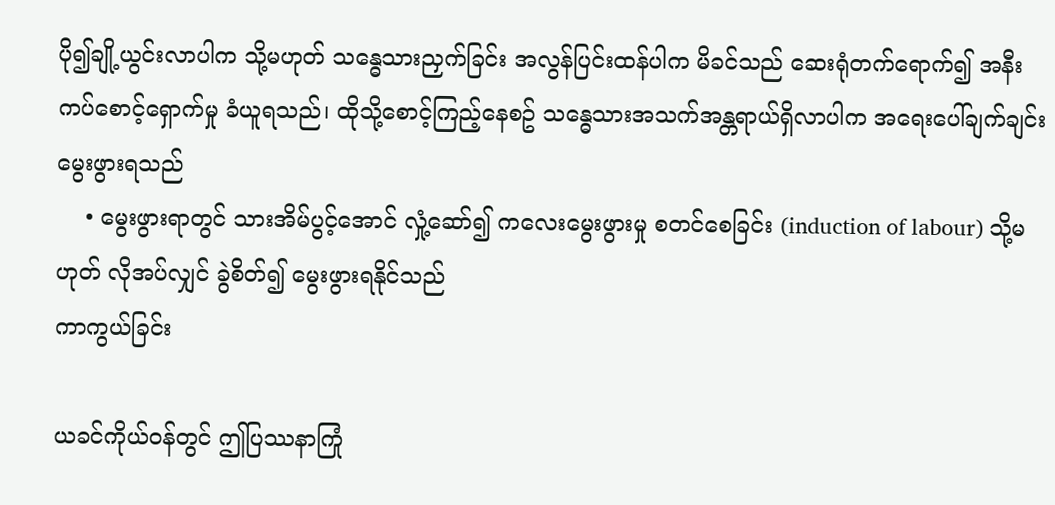ပို၍ချို့ယွင်းလာပါက သို့မဟုတ် သန္ဓေသားညှက်ခြင်း အလွန်ပြင်းထန်ပါက မိခင်သည် ဆေးရုံတက်ရောက်၍ အနီးကပ်စောင့်ရှောက်မှု ခံယူရသည်၊ ထိုသို့စောင့်ကြည့်နေစဥ် သန္ဓေသားအသက်အန္တရာယ်ရှိလာပါက အရေးပေါ်ချက်ချင်း မွေးဖွားရသည်
    • မွေးဖွားရာတွင် သားအိမ်ပွင့်အောင် လှုံ့ဆော်၍ ကလေးမွေးဖွားမှု စတင်စေခြင်း (induction of labour) သို့မဟုတ် လိုအပ်လျှင် ခွဲစိတ်၍ မွေးဖွားရနိုင်သည်
ကာကွယ်ခြင်း

ယခင်ကိုယ်ဝန်တွင် ဤပြဿနာကြုံ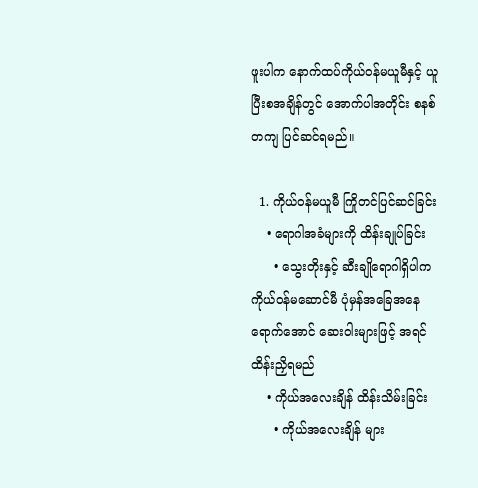ဖူးပါက နောက်ထပ်ကိုယ်ဝန်မယူမီနှင့် ယူပြီးစအချိန်တွင် အောက်ပါအတိုင်း စနစ်တကျ ပြင်ဆင်ရမည်။

  1. ကိုယ်ဝန်မယူမီ ကြိုတင်ပြင်ဆင်ခြင်း
    • ရောဂါအခံများကို ထိန်းချုပ်ခြင်း
      • သွေးတိုးနှင့် ဆီးချိုရောဂါရှိပါက ကိုယ်ဝန်မဆောင်မီ ပုံမှန်အခြေအနေရောက်အောင် ဆေးဝါးများဖြင့် အရင်ထိန်းညှိရမည်
    • ကိုယ်အလေးချိန် ထိန်းသိမ်းခြင်း
      • ကိုယ်အလေးချိန် များ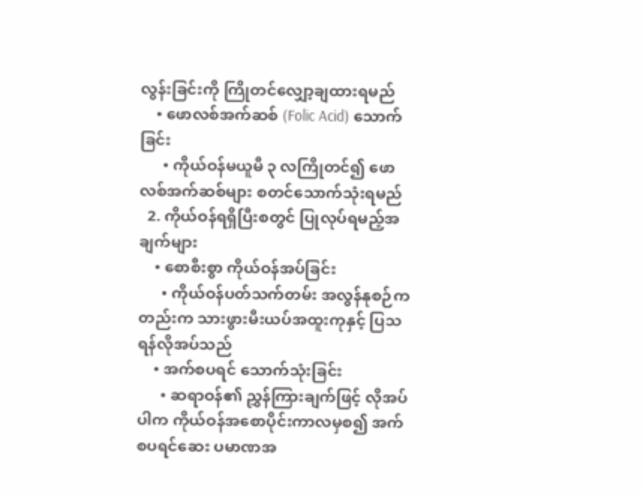လွန်းခြင်းကို ကြိုတင်လျှော့ချထားရမည်
    • ဖောလစ်အက်ဆစ် (Folic Acid) သောက်ခြင်း
      • ကိုယ်ဝန်မယူမီ ၃ လကြိုတင်၍ ဖောလစ်အက်ဆစ်များ စတင်သောက်သုံးရမည်
  2. ကိုယ်ဝန်ရရှိပြီးစတွင် ပြုလုပ်ရမည့်အချက်များ
    • စောစီးစွာ ကိုယ်ဝန်အပ်ခြင်း
      • ကိုယ်ဝန်ပတ်သက်တမ်း အလွန်နုစဉ်ကတည်းက သားဖွားမီးယပ်အထူးကုနှင့် ပြသရန်လိုအပ်သည်
    • အက်စပရင် သောက်သုံးခြင်း
      • ဆရာဝန်၏ ညွှန်ကြားချက်ဖြင့် လိုအပ်ပါက ကိုယ်ဝန်အစောပိုင်းကာလမှစ၍ အက်စပရင်ဆေး ပမာဏအ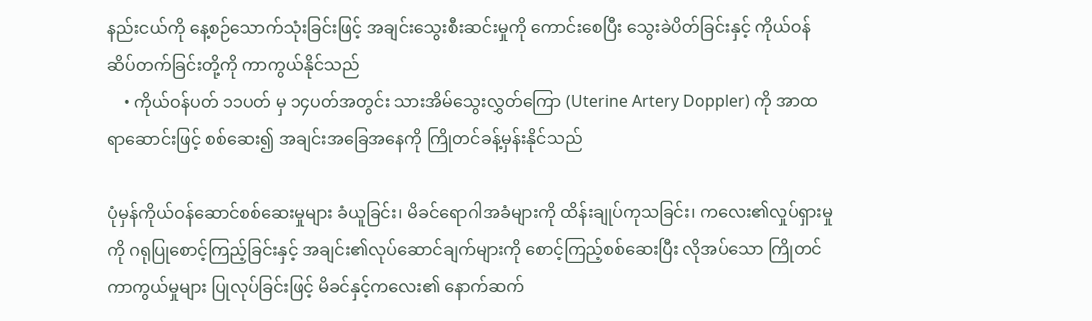နည်းငယ်ကို နေ့စဉ်သောက်သုံးခြင်းဖြင့် အချင်းသွေးစီးဆင်းမှုကို ကောင်းစေပြီး သွေးခဲပိတ်ခြင်းနှင့် ကိုယ်ဝန်ဆိပ်တက်ခြင်းတို့ကို ကာကွယ်နိုင်သည်
    • ကိုယ်ဝန်ပတ် ၁၁ပတ် မှ ၁၄ပတ်အတွင်း သားအိမ်သွေးလွှတ်ကြော (Uterine Artery Doppler) ကို အာထရာဆောင်းဖြင့် စစ်ဆေး၍ အချင်းအခြေအနေကို ကြိုတင်ခန့်မှန်းနိုင်သည်

ပုံမှန်ကိုယ်ဝန်ဆောင်စစ်ဆေးမှုများ ခံယူခြင်း၊ မိခင်ရောဂါအခံများကို ထိန်းချုပ်ကုသခြင်း၊ ကလေး၏လှုပ်ရှားမှုကို ဂရုပြုစောင့်ကြည့်ခြင်းနှင့် အချင်း၏လုပ်ဆောင်ချက်များကို စောင့်ကြည့်စစ်ဆေးပြီး လိုအပ်သော ကြိုတင်ကာကွယ်မှုများ ပြုလုပ်ခြင်းဖြင့် မိခင်နှင့်ကလေး၏ နောက်ဆက်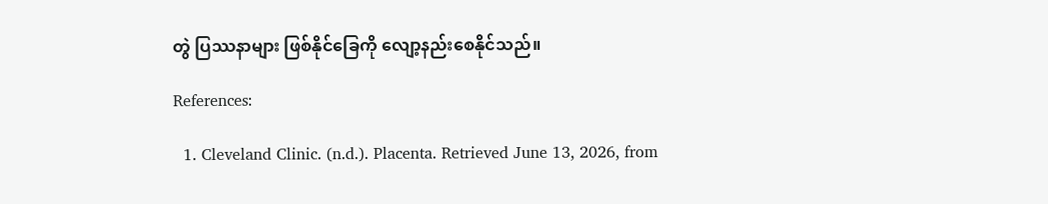တွဲ ပြဿနာများ ဖြစ်နိုင်ခြေကို လျော့နည်းစေနိုင်သည်။

References:

  1. Cleveland Clinic. (n.d.). Placenta. Retrieved June 13, 2026, from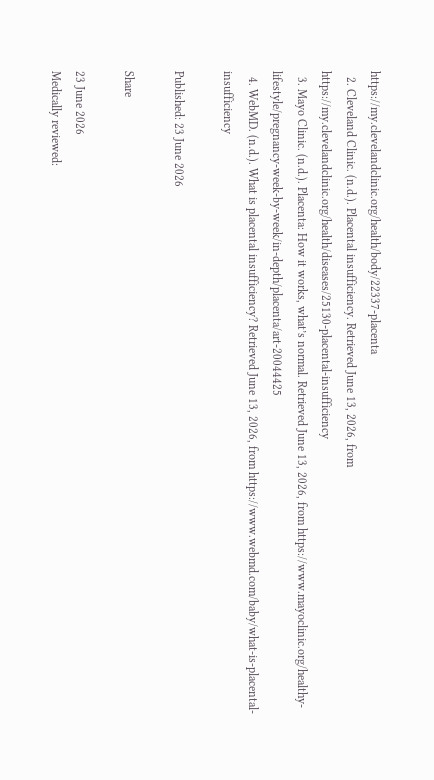https://my.clevelandclinic.org/health/body/22337-placenta
  2. Cleveland Clinic. (n.d.). Placental insufficiency. Retrieved June 13, 2026, from https://my.clevelandclinic.org/health/diseases/25130-placental-insufficiency
  3. Mayo Clinic. (n.d.). Placenta: How it works, what’s normal. Retrieved June 13, 2026, from https://www.mayoclinic.org/healthy-lifestyle/pregnancy-week-by-week/in-depth/placenta/art-20044425
  4. WebMD. (n.d.). What is placental insufficiency? Retrieved June 13, 2026, from https://www.webmd.com/baby/what-is-placental-insufficiency

Published: 23 June 2026

Share

23 June 2026
Medically reviewed: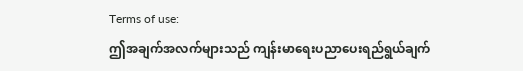Terms of use:
ဤအချက်အလက်များသည် ကျန်းမာရေးပညာပေးရည်ရွယ်ချက်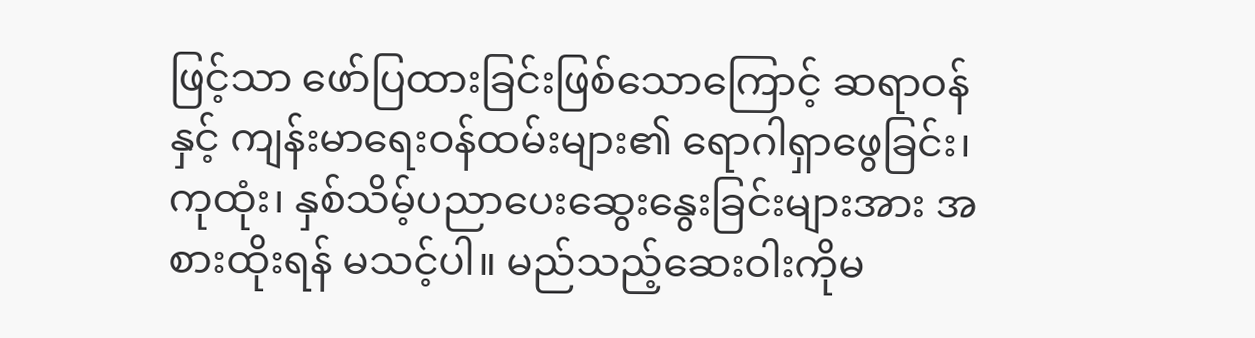ဖြင့်သာ ဖော်ပြထားခြင်းဖြစ်သောကြောင့် ဆရာဝန်နှင့် ကျန်းမာရေးဝန်ထမ်းများ၏ ရောဂါရှာဖွေခြင်း၊ ကုထုံး၊ နှစ်သိမ့်ပညာပေးဆွေးနွေးခြင်းများအား အစားထိုးရန် မသင့်ပါ။ မည်သည့်ဆေးဝါးကိုမ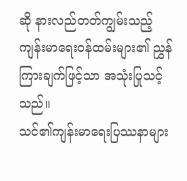ဆို နားလည်တတ်ကျွမ်းသည့် ကျန်းမာရေးဝန်ထမ်းများ၏ ညွှန်ကြားချက်ဖြင့်သာ အသုံးပြုသင့်သည်။
သင်၏ကျန်းမာရေးပြဿနာများ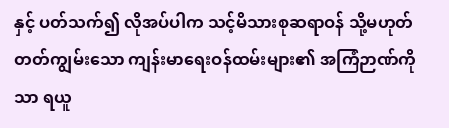နှင့် ပတ်သက်၍ လိုအပ်ပါက သင့်မိသားစုဆရာဝန် သို့မဟုတ် တတ်ကျွမ်းသော ကျန်းမာရေးဝန်ထမ်းများ၏ အကြံဉာဏ်ကိုသာ ရယူ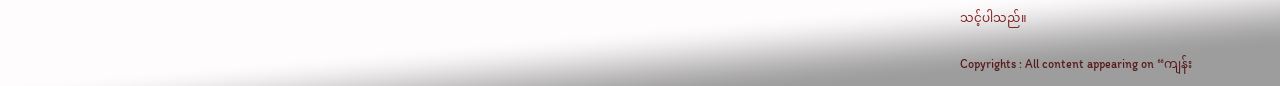သင့်ပါသည်။

Copyrights : All content appearing on “ကျန်း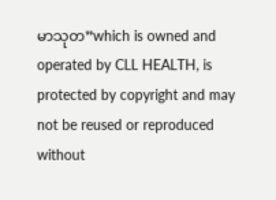မာသုတ”which is owned and operated by CLL HEALTH, is protected by copyright and may not be reused or reproduced without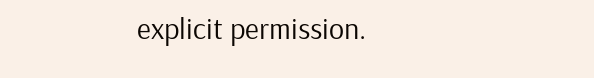explicit permission.